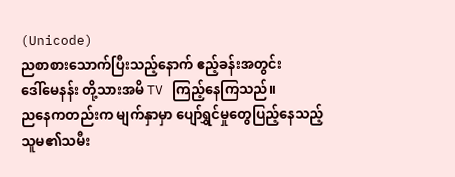(Unicode)
ညစာစားသောက်ပြီးသည့်နောက် ဧည့်ခန်းအတွင်း
ဒေါ်မေနန်း တို့သားအမိ TV ကြည့်နေကြသည်။
ညနေကတည်းက မျက်နှာမှာ ပျော်ရွှင်မှုတွေပြည့်နေသည့်
သူမ၏သမီး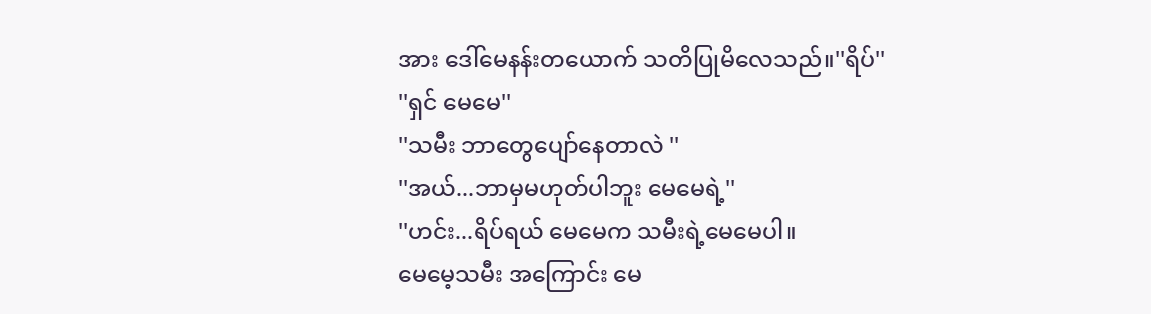အား ဒေါ်မေနန်းတယောက် သတိပြုမိလေသည်။''ရိပ်''
''ရှင် မေမေ''
''သမီး ဘာတွေပျော်နေတာလဲ ''
''အယ်...ဘာမှမဟုတ်ပါဘူး မေမေရဲ့''
''ဟင်း...ရိပ်ရယ် မေမေက သမီးရဲ့မေမေပါ။
မေမေ့သမီး အကြောင်း မေ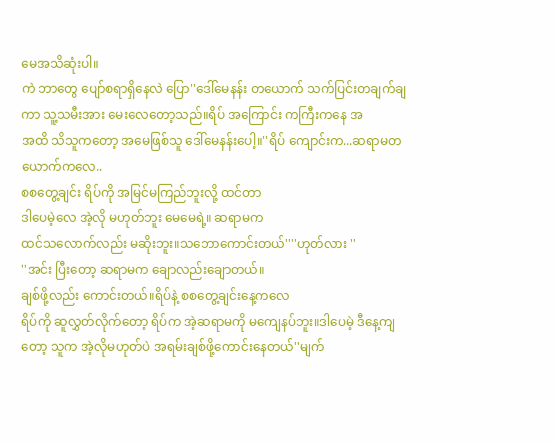မေအသိဆုံးပါ။
ကဲ ဘာတွေ ပျော်စရာရှိနေလဲ ပြော''ဒေါ်မေနန်း တယောက် သက်ပြင်းတချက်ချကာ သူ့သမီးအား မေးလေတော့သည်။ရိပ် အကြောင်း ကကြီးကနေ အ
အထိ သိသူကတော့ အမေဖြစ်သူ ဒေါ်မေနန်းပေါ့။''ရိပ် ကျောင်းက...ဆရာမတယောက်ကလေ..
စစတွေ့ချင်း ရိပ်ကို အမြင်မကြည်ဘူးလို့ ထင်တာ
ဒါပေမဲ့လေ အဲ့လို မဟုတ်ဘူး မေမေရဲ့။ ဆရာမက
ထင်သလောက်လည်း မဆိုးဘူး။သဘောကောင်းတယ်''''ဟုတ်လား ''
''အင်း ပြီးတော့ ဆရာမက ချောလည်းချောတယ်။
ချစ်ဖို့လည်း ကောင်းတယ်။ရိပ်နဲ့ စစတွေ့ချင်းနေ့ကလေ
ရိပ်ကို ဆူလွှတ်လိုက်တော့ ရိပ်က အဲ့ဆရာမကို မကျေနပ်ဘူး။ဒါပေမဲ့ ဒီနေ့ကျတော့ သူက အဲ့လိုမဟုတ်ပဲ အရမ်းချစ်ဖို့ကောင်းနေတယ်''မျက်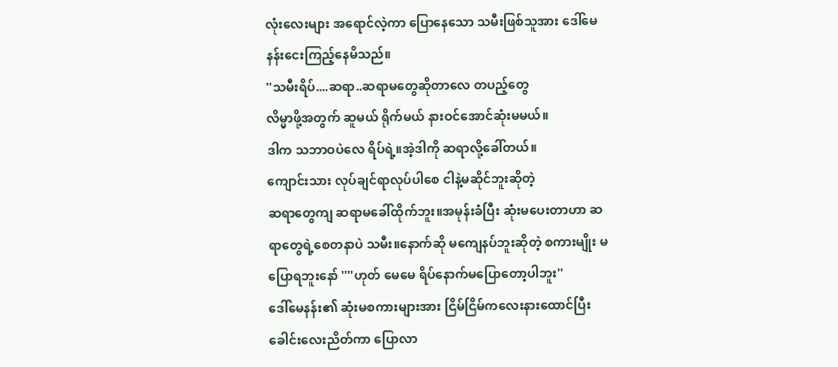လုံးလေးများ အရောင်လဲ့ကာ ပြောနေသော သမီးဖြစ်သူအား ဒေါ်မေနန်းငေးကြည့်နေမိသည်။
''သမီးရိပ်....ဆရာ..ဆရာမတွေဆိုတာလေ တပည့်တွေ
လိမ္မာဖို့အတွက် ဆူမယ် ရိုက်မယ် နားဝင်အောင်ဆုံးမမယ်။
ဒါက သဘာဝပဲလေ ရိပ်ရဲ့။အဲ့ဒါကို ဆရာလို့ခေါ်တယ်။
ကျောင်းသား လုပ်ချင်ရာလုပ်ပါစေ ငါနဲ့မဆိုင်ဘူးဆိုတဲ့
ဆရာတွေကျ ဆရာမခေါ်ထိုက်ဘူး။အမုန်းခံပြီး ဆုံးမပေးတာဟာ ဆရာတွေရဲ့စေတနာပဲ သမီး။နောက်ဆို မကျေနပ်ဘူးဆိုတဲ့ စကားမျိုး မပြောရဘူးနော် ''''ဟုတ် မေမေ ရိပ်နောက်မပြောတော့ပါဘူး''
ဒေါ်မေနန်း၏ ဆုံးမစကားများအား ငြိမ်ငြိမ်ကလေးနားထောင်ပြီး ခေါင်းလေးညိတ်ကာ ပြောလာ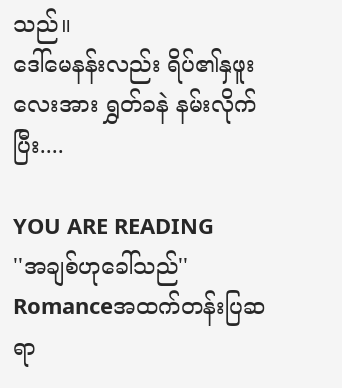သည်။
ဒေါ်မေနန်းလည်း ရိပ်၏နှဖူးလေးအား ရွှတ်ခနဲ နမ်းလိုက်ပြီး....

YOU ARE READING
''အချစ်ဟုခေါ်သည်''
Romanceအထက်တန်းပြဆရာ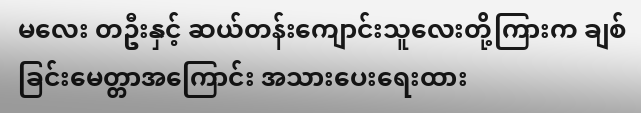မလေး တဦးနှင့် ဆယ်တန်းကျောင်းသူလေးတို့ကြားက ချစ်ခြင်းမေတ္တာအကြောင်း အသားပေးရေးထား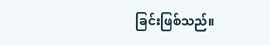ခြင်းဖြစ်သည်။